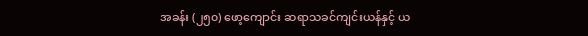အခန်း (၂၅၀) ဖော့ကျောင်း ဆရာသခင်ကျင်းယန်နှင့် ယ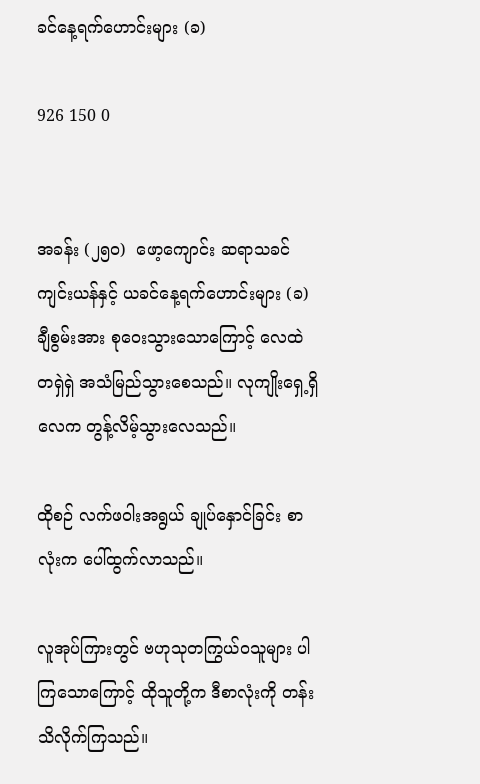ခင်နေ့ရက်ဟောင်းများ (ခ)

926 150 0


အခန်း (၂၅၀)  ဖော့ကျောင်း ဆရာသခင်ကျင်းယန်နှင့် ယခင်နေ့ရက်ဟောင်းများ (ခ)
ချီစွမ်းအား စုဝေးသွားသောကြောင့် လေထဲ တရှဲရှဲ အသံမြည်သွားစေသည်။ လုကျိုးရှေ့ရှိ လေက တွန့်လိမ့်သွားလေသည်။

ထိုစဉ် လက်ဖဝါးအရွယ် ချုပ်နှောင်ခြင်း စာလုံးက ပေါ်ထွက်လာသည်။

လူအုပ်ကြားတွင် ဗဟုသုတကြွယ်ဝသူများ ပါကြသောကြောင့် ထိုသူတို့က ဒီစာလုံးကို တန်းသိလိုက်ကြသည်။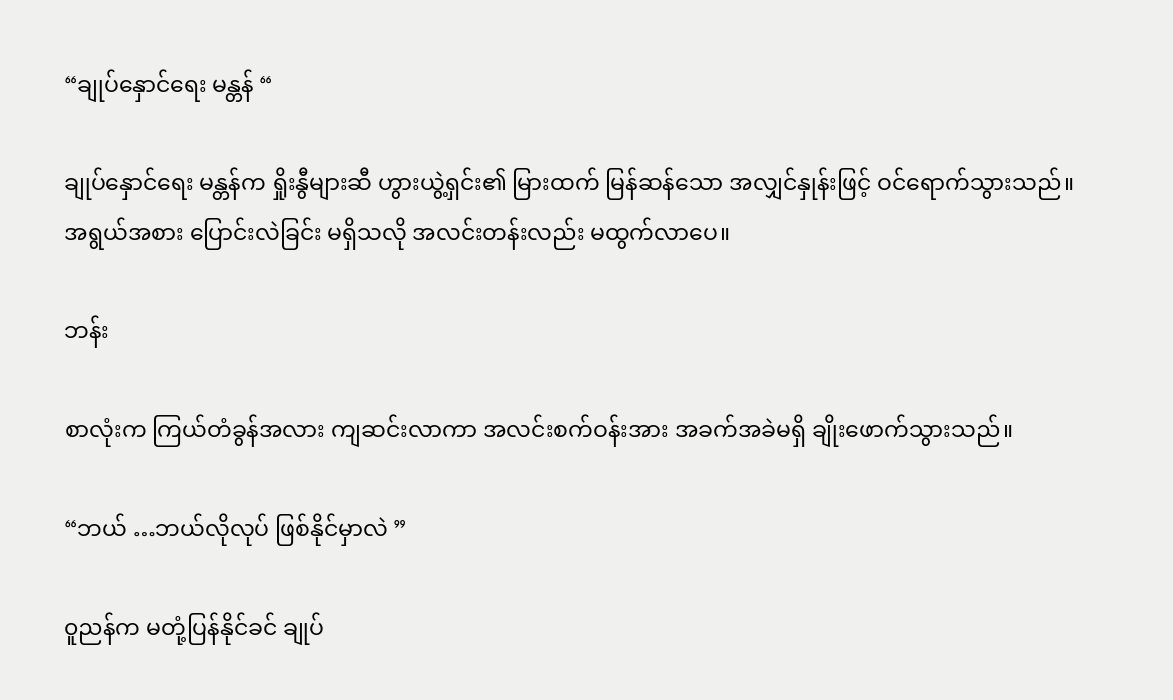“ချုပ်နှောင်ရေး မန္တန် “

ချုပ်နှောင်ရေး မန္တန်က ရှိုးနွီများဆီ ဟွားယွဲ့ရှင်း၏ မြားထက် မြန်ဆန်သော အလျှင်နှုန်းဖြင့် ဝင်ရောက်သွားသည်။ အရွယ်အစား ပြောင်းလဲခြင်း မရှိသလို အလင်းတန်းလည်း မထွက်လာပေ။

ဘန်း

စာလုံးက ကြယ်တံခွန်အလား ကျဆင်းလာကာ အလင်းစက်ဝန်းအား အခက်အခဲမရှိ ချိုးဖောက်သွားသည်။

“ဘယ် …ဘယ်လိုလုပ် ဖြစ်နိုင်မှာလဲ ”

၀ူညန်က မတုံ့ပြန်နိုင်ခင် ချုပ်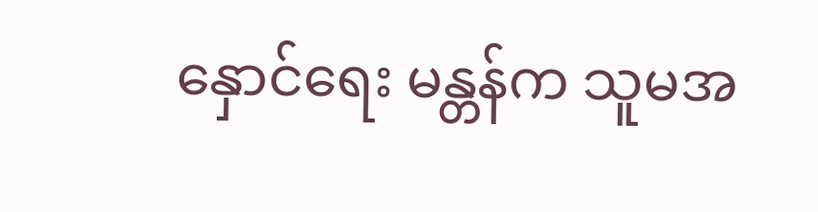နှောင်ရေး မန္တန်က သူမအ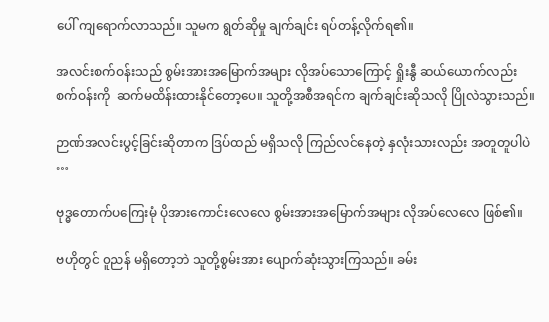ပေါ် ကျရောက်လာသည်။ သူမက ရွတ်ဆိုမှု ချက်ချင်း ရပ်တန့်လိုက်ရ၏။

အလင်းစက်ဝန်းသည် စွမ်းအားအမြောက်အများ လိုအပ်သောကြောင့် ရှိုးနွီ ဆယ်ယောက်လည်း စက်ဝန်းကို  ဆက်မထိန်းထားနိုင်တော့ပေ။ သူတို့အစီအရင်က ချက်ချင်းဆိုသလို ပြိုလဲသွားသည်။

ဉာဏ်အလင်းပွင့်ခြင်းဆိုတာက ဒြပ်ထည် မရှိသလို ကြည်လင်နေတဲ့ နှလုံးသားလည်း အတူတူပါပဲ …

ဗုဒ္ဓတောက်ပကြေးမုံ ပိုအားကောင်းလေလေ စွမ်းအားအမြောက်အများ လိုအပ်လေလေ ဖြစ်၏။

ဗဟိုတွင် ၀ူညန် မရှိတော့ဘဲ သူတို့စွမ်းအား ပျောက်ဆုံးသွားကြသည်။ ခမ်း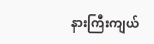နားကြီးကျယ်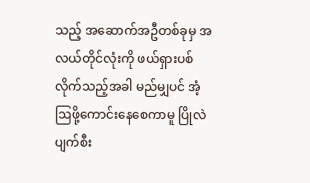သည့် အဆောက်အဦတစ်ခုမှ အလယ်တိုင်လုံးကို ဖယ်ရှားပစ်လိုက်သည့်အခါ မည်မျှပင် အံ့ဩဖို့ကောင်းနေစေကာမူ ပြိုလဲပျက်စီး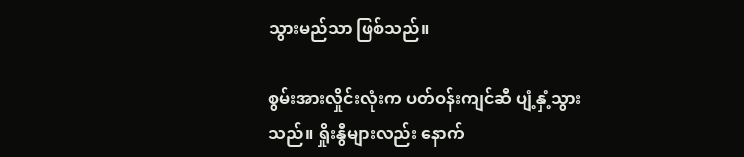သွားမည်သာ ဖြစ်သည်။

စွမ်းအားလှိုင်းလုံးက ပတ်ဝန်းကျင်ဆီ ပျံ့နှံ့သွားသည်။ ရှိုးနွီများလည်း နောက်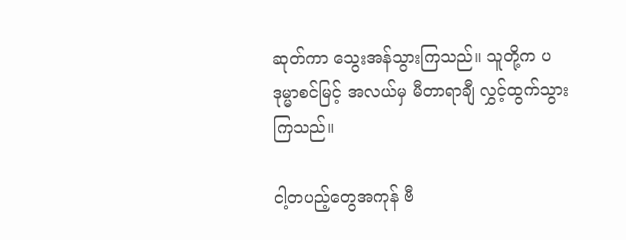ဆုတ်ကာ သွေးအန်သွားကြသည်။ သူတို့က ပဒုမ္မာစင်မြင့် အလယ်မှ မီတာရာချီ လွှင့်ထွက်သွားကြသည်။

ငါ့တပည့်တွေအကုန် ဗီ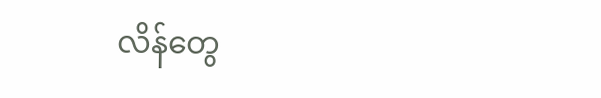လိန်တွေ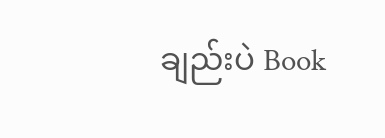ချည်းပဲ Book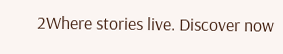2Where stories live. Discover now